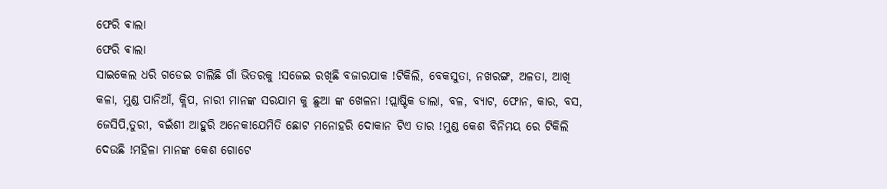ଫେରି ଵାଲା
ଫେରି ଵାଲା
ସାଇକେଲ ଧରି ଗଡେଇ ଚାଲିଛି ଗାଁ ଭିତରକୁ !ସଜେଇ ରଖିଛି ବଜାରଯାକ !ଟିକିଲି, ବେକସୁତା, ନଖରଙ୍ଗ, ଅଳତା, ଆଖି କଳା, ମୁଣ୍ଡ ପାନିଆଁ, କ୍ଲିପ, ନାରୀ ମାନଙ୍କ ସରଯାମ କୁ ଛୁଆ ଙ୍କ ଖେଳନା !ପ୍ଲାଷ୍ଟିକ ଡାଲା, ବଳ, ବ୍ୟାଟ, ଫୋନ, କାର, ବସ, ଜେସିପି,ତୁରୀ, ବଇଁଶୀ ଆହୁରି ଅନେକ!ଯେମିତି ଛୋଟ ମନୋହରି ଦୋକାନ ଟିଏ ତାର !ମୁଣ୍ଡ କେଶ ବିନିମୟ ରେ ଟିକିଲି ଦେଉଛି !ମହିଳା ମାନଙ୍କ କେଶ ଗୋଟେ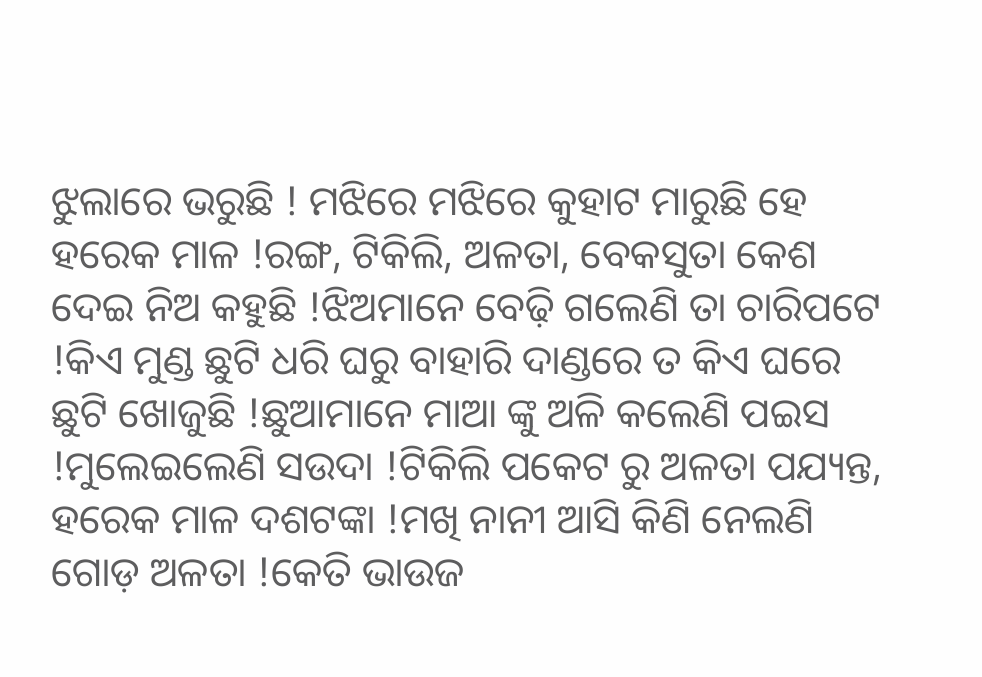ଝୁଲାରେ ଭରୁଛି ! ମଝିରେ ମଝିରେ କୁହାଟ ମାରୁଛି ହେ ହରେକ ମାଳ !ରଙ୍ଗ, ଟିକିଲି, ଅଳତା, ବେକସୁତା କେଶ ଦେଇ ନିଅ କହୁଛି !ଝିଅମାନେ ବେଢ଼ି ଗଲେଣି ତା ଚାରିପଟେ !କିଏ ମୁଣ୍ଡ ଛୁଟି ଧରି ଘରୁ ବାହାରି ଦାଣ୍ଡରେ ତ କିଏ ଘରେ ଛୁଟି ଖୋଜୁଛି !ଛୁଆମାନେ ମାଆ ଙ୍କୁ ଅଳି କଲେଣି ପଇସ !ମୁଲେଇଲେଣି ସଉଦା !ଟିକିଲି ପକେଟ ରୁ ଅଳତା ପଯ୍ୟନ୍ତ, ହରେକ ମାଳ ଦଶଟଙ୍କା !ମଖି ନାନୀ ଆସି କିଣି ନେଲଣି ଗୋଡ଼ ଅଳତା !କେତି ଭାଉଜ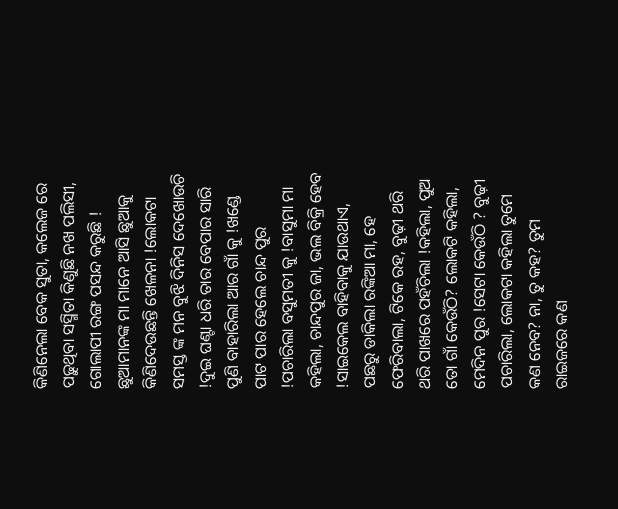କିଣିନେଲା ବେକ ସୁତା, କଲେଜ ରେ ପଢ଼ୁଥିବା ସସ୍ମିତା କିଣୁଛି ନଖ ପଲିସୀ, ଗୋଲାପୀ ରଙ୍ଗ ପସନ୍ଦ କରୁଛି ! ଛୁଆମାନଙ୍କ ମା ମାନେ ଆସି ଛୁଆକୁ କିଣିଦେଉଛନ୍ତି ଖେଳନା !ଲୋକଟା ସମସ୍ତ ଙ୍କ ମନ ବୁଝି ଦିନିସ ଦେଖୋଉଚି !ଦୁଇ ଘଣ୍ଟା ଧରି ତାର ବେପାର ସାରି ପୁଣି ବାହାରିଲା ଆର ଗାଁ କୁ !ଖଣ୍ଡେ ପାଟ ପାର ହେଲେ ଚାନ୍ଦ ପୁର !ପଚାରିଲା ବସୁମତୀ କୁ !ବାସୁମା ମା କହିଲା, ଚାନ୍ଦପୁର ଜା, ଭଲ ବିକ୍ରି ହେବ !ସାଇକେଲ ବାହିବାକୁ ଯାଉଥାଏ, ପଛରୁ ଡାକିଲା ରଙ୍କିଆ ମା, ହେ ଫେରିବାଲା, ଟିକେ ରହ, ବୁଢ଼ୀ ଥରି ଥରି ପାଖରେ ପହଁଚିଲା !କହିଲା, ପୁଅ ତୋ ଗାଁ କେଉଁଠି? ଲୋକଟି କହିଲା, ମେଦିନ ପୁର !ସେଟା କେଉଁଠି ? ବୁଢ଼ୀ ପଚାରିଲା, ଲୋକଟା କହିଲା ତୁମେ କଣ ନେବ? ନା, ତୁ କହ? ତୁମ ରାଇଜରେ କଣ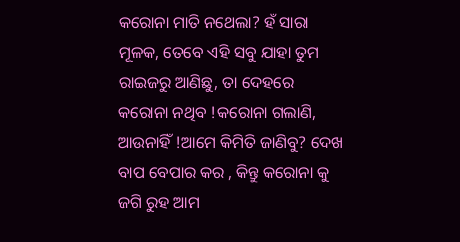କରୋନା ମାତି ନଥେଲା? ହଁ ସାରା ମୂଳକ, ତେବେ ଏହି ସବୁ ଯାହା ତୁମ ରାଇଜରୁ ଆଣିଛୁ, ତା ଦେହରେ କରୋନା ନଥିବ !କରୋନା ଗଲାଣି, ଆଉନାହିଁ !ଆମେ କିମିତି ଜାଣିବୁ? ଦେଖ ବାପ ବେପାର କର , କିନ୍ତୁ କରୋନା କୁ ଜଗି ରୁହ ଆମ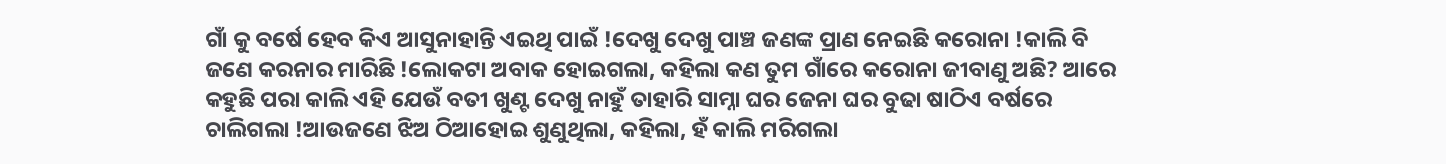ଗାଁ କୁ ବର୍ଷେ ହେବ କିଏ ଆସୁନାହାନ୍ତି ଏଇଥି ପାଇଁ !ଦେଖୁ ଦେଖୁ ପାଞ୍ଚ ଜଣଙ୍କ ପ୍ରାଣ ନେଇଛି କରୋନା !କାଲି ବି ଜଣେ କରନାର ମାରିଛି !ଲୋକଟା ଅବାକ ହୋଇଗଲା, କହିଲା କଣ ତୁମ ଗାଁରେ କରୋନା ଜୀବାଣୁ ଅଛି? ଆରେ କହୁଛି ପରା କାଲି ଏହି ଯେଉଁ ବତୀ ଖୁଣ୍ଟ ଦେଖୁ ନାହୁଁ ତାହାରି ସାମ୍ନା ଘର ଜେନା ଘର ବୁଢା ଷାଠିଏ ବର୍ଷରେ ଚାଲିଗଲା !ଆଉଜଣେ ଝିଅ ଠିଆହୋଇ ଶୁଣୁଥିଲା, କହିଲା, ହଁ କାଲି ମରିଗଲା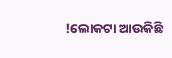!ଲୋକଟା ଆଉକିଛି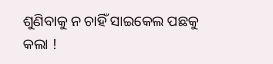ଶୁଣିବାକୁ ନ ଚାହିଁ ସାଇକେଲ ପଛକୁ କଲା !